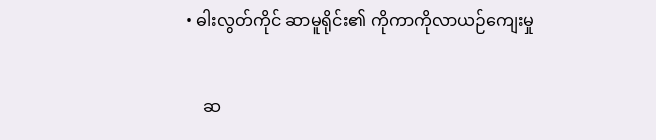• ဓါးလွတ်ကိုင် ဆာမူရိုင်း၏ ကိုကာကိုလာယဉ်ကျေးမှု

    ဆ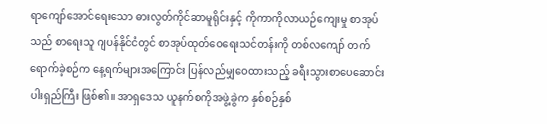ရာကျော်အောင်ရေးသော ဓားလွတ်ကိုင်ဆာမူရိုင်းနှင့် ကိုကာကိုလာယဉ်ကျေးမှု စာအုပ်သည် စာရေးသူ ဂျပန်နိုင်ငံတွင် စာအုပ်ထုတ်ဝေရေးသင်တန်းကို တစ်လကျော် တက်ရောက်ခဲ့စဉ်က နေ့ရက်များအကြောင်း ပြန်လည်မျှဝေထားသည့် ခရီးသွားစာပေဆောင်းပါးရှည်ကြီး ဖြစ်၏။ အာရှဒေသ ယူနက်စကိုအဖွဲ့ခွဲက နှစ်စဉ်နှစ်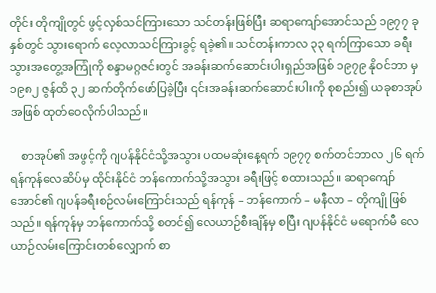တိုင်း တိုကျိုတွင် ဖွင့်လှစ်သင်ကြားသော သင်တန်းဖြစ်ပြီး ဆရာကျော်အောင်သည် ၁၉၇၇ ခုနှစ်တွင် သွားရောက် လေ့လာသင်ကြားခွင့် ရခဲ့၏။ သင်တန်းကာလ ၃၃ ရက်ကြာသော ခရီးသွားအတွေ့အကြုံကို စန္ဒာမဂ္ဂဇင်းတွင် အခန်းဆက်ဆောင်းပါးရှည်အဖြစ် ၁၉၇၉ နိုဝင်ဘာ မှ ၁၉၈၂ ဇွန်ထိ ၃၂ ဆက်တိုက်ဖော်ပြခဲ့ပြီး ၎င်းအခန်းဆက်ဆောင်းပါးကို စုစည်း၍ ယခုစာအုပ်အဖြစ် ထုတ်ဝေလိုက်ပါသည်။

    စာအုပ်၏ အဖွင့်ကို ဂျပန်နိုင်ငံသို့အသွား ပထမဆုံးနေ့ရက် ၁၉၇၇ စက်တင်ဘာလ ၂၆ ရက် ရန်ကုန်လေဆိပ်မှ ထိုင်းနိုင်ငံ ဘန်ကောက်သို့အသွား ခရီးဖြင့် စထားသည်။ ဆရာကျော်အောင်၏ ဂျပန်ခရီးစဉ်လမ်းကြောင်းသည် ရန်ကုန် – ဘန်ကောက် – မနီလာ – တိုကျို ဖြစ်သည်။ ရန်ကုန်မှ ဘန်ကောက်သို့ စတင်၍ လေယာဉ်စီးချိန်မှ စပြီး ဂျပန်နိုင်ငံ မရောက်မီ လေယာဉ်လမ်းကြောင်းတစ်လျှောက် စာ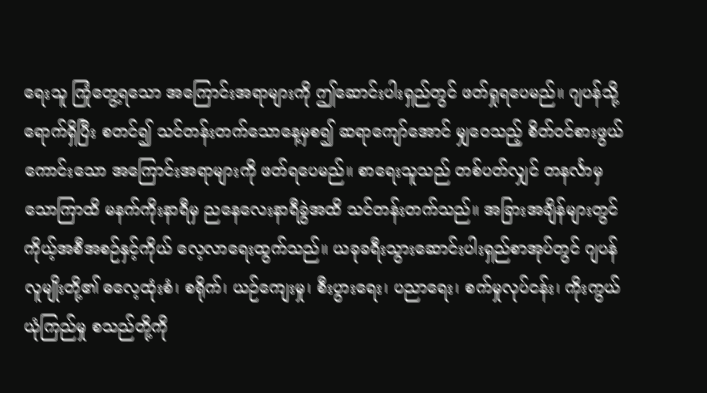ရေးသူ ကြုံတွေ့ရသော အကြောင်းအရာများကို ဤဆောင်းပါးရှည်တွင် ဖတ်ရှုရပေမည်။ ဂျပန်သို့ ရောက်ရှိပြီး စတင်၍ သင်တန်းတက်သောနေ့မှစ၍ ဆရာကျော်အောင် မျှဝေသည့် စိတ်ဝင်စားဖွယ်ကောင်းသော အကြောင်းအရာများကို ဖတ်ရပေမည်။ စာရေးသူသည် တစ်ပတ်လျှင် တနင်္လာမှ သောကြာထိ မနက်ကိုးနာရီမှ ညနေလေးနာရီခွဲအထိ သင်တန်းတက်သည်။ အခြားအချိန်များတွင် ကိုယ့်အစီအစဉ်နှင့်ကိုယ် လေ့လာရေးထွက်သည်။ ယခုခရီးသွားဆောင်းပါးရှည်စာအုပ်တွင် ဂျပန်လူမျိုးတို့၏ ဓလေ့ထုံးစံ၊ စရိုက်၊ ယဉ်ကျေးမှု၊ စီးပွားရေး၊ ပညာရေး၊ စက်မှုလုပ်ငန်း၊ ကိုးကွယ်ယုံကြည်မှု စသည်တို့ကို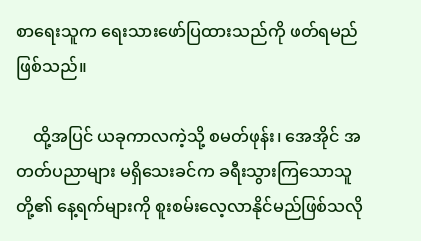စာရေးသူက ရေးသားဖော်ပြထားသည်ကို ဖတ်ရမည်ဖြစ်သည်။

    ထို့အပြင် ယခုကာလကဲ့သို့ စမတ်ဖုန်း၊ အေအိုင် အတတ်ပညာများ မရှိသေးခင်က ခရီးသွားကြသောသူတို့၏ နေ့ရက်များကို စူးစမ်းလေ့လာနိုင်မည်ဖြစ်သလို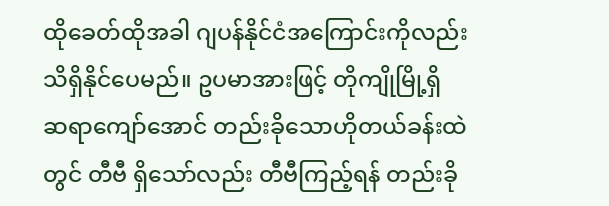ထိုခေတ်ထိုအခါ ဂျပန်နိုင်ငံအကြောင်းကိုလည်း သိရှိနိုင်ပေမည်။ ဥပမာအားဖြင့် တိုကျိုမြို့ရှိ ဆရာကျော်အောင် တည်းခိုသောဟိုတယ်ခန်းထဲတွင် တီဗီ ရှိသော်လည်း တီဗီကြည့်ရန် တည်းခို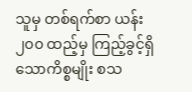သူမှ တစ်ရက်စာ ယန်း ၂၀၀ ထည့်မှ ကြည့်ခွင့်ရှိသောကိစ္စမျိုး စသ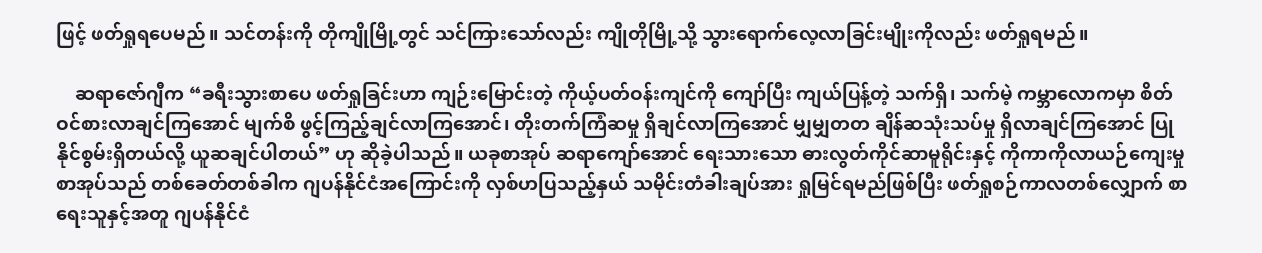ဖြင့် ဖတ်ရှုရပေမည်။ သင်တန်းကို တိုကျိုမြို့တွင် သင်ကြားသော်လည်း ကျိုတိုမြို့သို့ သွားရောက်လေ့လာခြင်းမျိုးကိုလည်း ဖတ်ရှုရမည်။

    ဆရာဇော်ဂျီက “ခရီးသွားစာပေ ဖတ်ရှုခြင်းဟာ ကျဉ်းမြောင်းတဲ့ ကိုယ့်ပတ်ဝန်းကျင်ကို ကျော်ပြီး ကျယ်ပြန့်တဲ့ သက်ရှိ၊ သက်မဲ့ ကမ္ဘာလောကမှာ စိတ်ဝင်စားလာချင်ကြအောင် မျက်စိ ဖွင့်ကြည့်ချင်လာကြအောင်၊ တိုးတက်ကြံဆမှု ရှိချင်လာကြအောင် မျှမျှတတ ချိန်ဆသုံးသပ်မှု ရှိလာချင်ကြအောင် ပြုနိုင်စွမ်းရှိတယ်လို့ ယူဆချင်ပါတယ်” ဟု ဆိုခဲ့ပါသည်။ ယခုစာအုပ် ဆရာကျော်အောင် ရေးသားသော ဓားလွတ်ကိုင်ဆာမူရိုင်းနှင့် ကိုကာကိုလာယဉ်ကျေးမှု စာအုပ်သည် တစ်ခေတ်တစ်ခါက ဂျပန်နိုင်ငံအကြောင်းကို လှစ်ဟပြသည့်နှယ် သမိုင်းတံခါးချပ်အား ရှုမြင်ရမည်ဖြစ်ပြီး ဖတ်ရှုစဉ်ကာလတစ်လျှောက် စာရေးသူနှင့်အတူ ဂျပန်နိုင်ငံ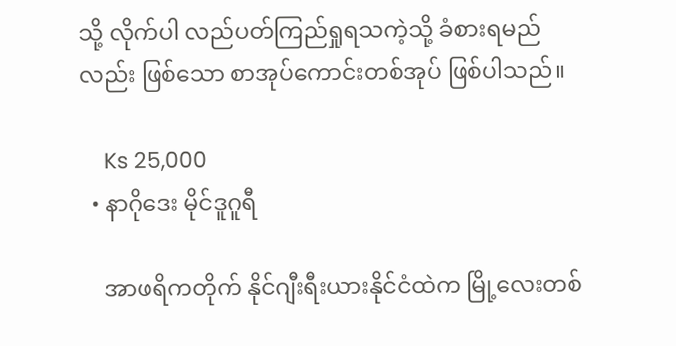သို့ လိုက်ပါ လည်ပတ်ကြည်ရှုရသကဲ့သို့ ခံစားရမည်လည်း ဖြစ်သော စာအုပ်ကောင်းတစ်အုပ် ဖြစ်ပါသည်။

    Ks 25,000
  • နာဂိုဒေး မိုင်ဒူဂူရီ

    အာဖရိကတိုက် နိုင်ဂျီးရီးယားနိုင်ငံထဲက မြို့လေးတစ်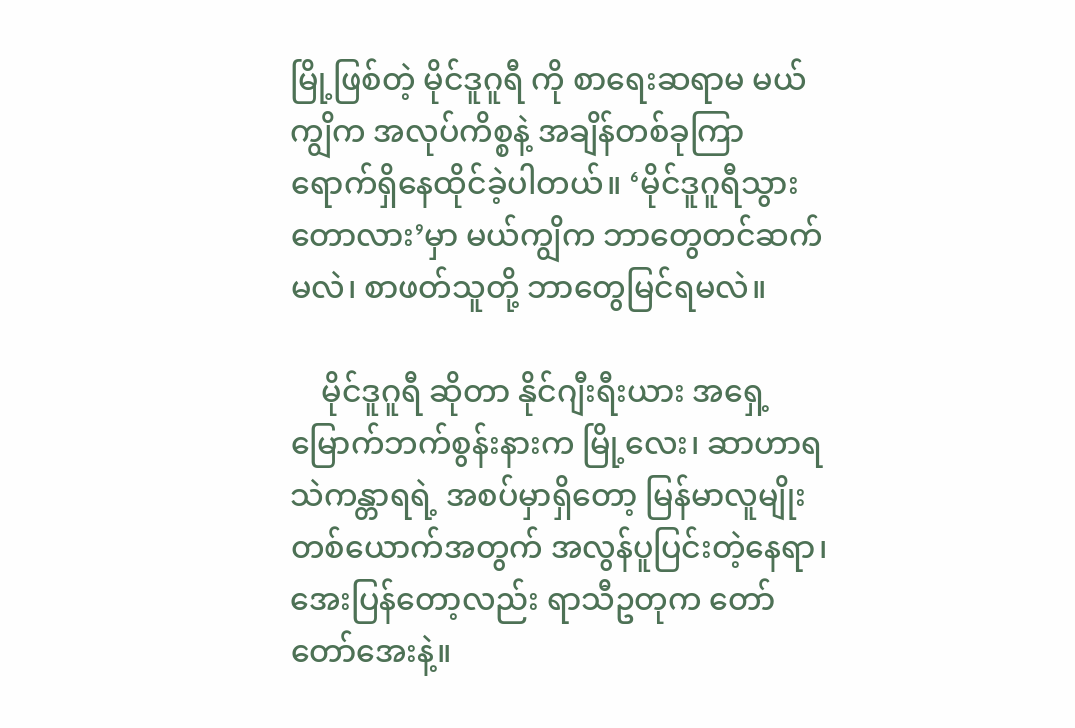မြို့ဖြစ်တဲ့ မိုင်ဒူဂူရီ ကို စာရေးဆရာမ မယ်ကျွိက အလုပ်ကိစ္စနဲ့ အချိန်တစ်ခုကြာ ရောက်ရှိနေထိုင်ခဲ့ပါတယ်။ ‘မိုင်ဒူဂူရီသွား တောလား’မှာ မယ်ကျွိက ဘာတွေတင်ဆက်မလဲ၊ စာဖတ်သူတို့ ဘာတွေမြင်ရမလဲ။

    မိုင်ဒူဂူရီ ဆိုတာ နိုင်ဂျီးရီးယား အရှေ့မြောက်ဘက်စွန်းနားက မြို့လေး၊ ဆာဟာရသဲကန္တာရရဲ့ အစပ်မှာရှိတော့ မြန်မာလူမျိုးတစ်ယောက်အတွက် အလွန်ပူပြင်းတဲ့နေရာ၊ အေးပြန်တော့လည်း ရာသီဥတုက တော်တော်အေးနဲ့။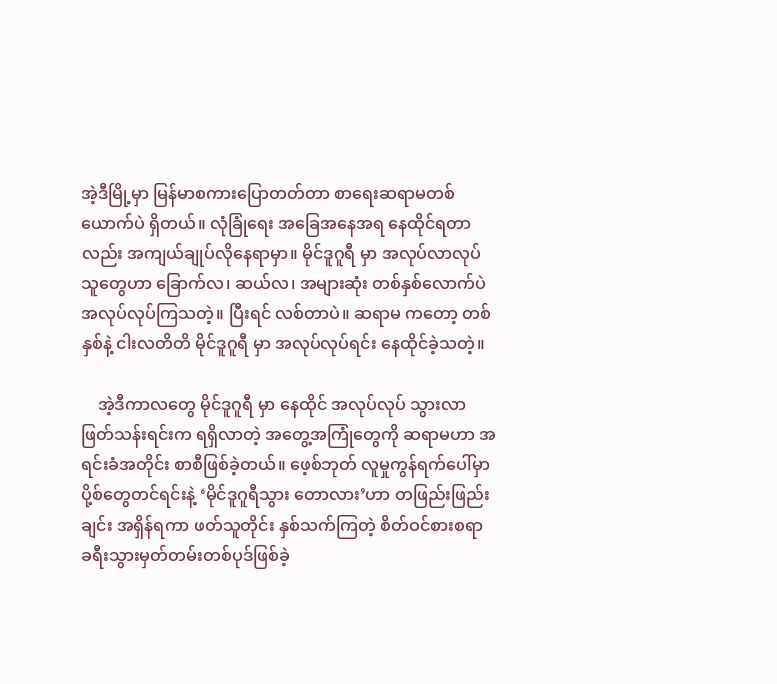အဲ့ဒီမြို့မှာ မြန်မာစကားပြောတတ်တာ စာရေးဆရာမတစ်ယောက်ပဲ ရှိတယ်။ လုံခြုံရေး အခြေအနေအရ နေထိုင်ရတာလည်း အကျယ်ချုပ်လိုနေရာမှာ။ မိုင်ဒူဂူရီ မှာ အလုပ်လာလုပ်သူတွေဟာ ခြောက်လ၊ ဆယ်လ၊ အများဆုံး တစ်နှစ်လောက်ပဲ အလုပ်လုပ်ကြသတဲ့။ ပြီးရင် လစ်တာပဲ။ ဆရာမ ကတော့ တစ်နှစ်နဲ့ ငါးလတိတိ မိုင်ဒူဂူရီ မှာ အလုပ်လုပ်ရင်း နေထိုင်ခဲ့သတဲ့။

    အဲ့ဒီကာလတွေ မိုင်ဒူဂူရီ မှာ နေထိုင် အလုပ်လုပ် သွားလာ ဖြတ်သန်းရင်းက ရရှိလာတဲ့ အတွေ့အကြုံတွေကို ဆရာမဟာ အရင်းခံအတိုင်း စာစီဖြစ်ခဲ့တယ်။ ဖေ့စ်ဘုတ် လူမှုကွန်ရက်ပေါ်မှာ ပို့စ်တွေတင်ရင်းနဲ့ ‘မိုင်ဒူဂူရီသွား တောလား’ဟာ တဖြည်းဖြည်းချင်း အရှိန်ရကာ ဖတ်သူတိုင်း နှစ်သက်ကြတဲ့ စိတ်ဝင်စားစရာ ခရီးသွားမှတ်တမ်းတစ်ပုဒ်ဖြစ်ခဲ့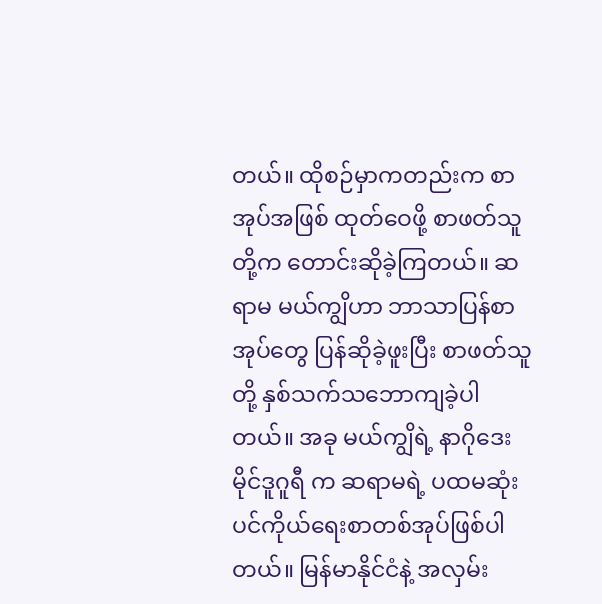တယ်။ ထိုစဉ်မှာကတည်းက စာအုပ်အဖြစ် ထုတ်ဝေဖို့ စာဖတ်သူတို့က တောင်းဆိုခဲ့ကြတယ်။ ဆရာမ မယ်ကျွိဟာ ဘာသာပြန်စာအုပ်တွေ ပြန်ဆိုခဲ့ဖူးပြီး စာဖတ်သူတို့ နှစ်သက်သဘောကျခဲ့ပါတယ်။ အခု မယ်ကျွိရဲ့ နာဂိုဒေး မိုင်ဒူဂူရီ က ဆရာမရဲ့ ပထမဆုံး ပင်ကိုယ်ရေးစာတစ်အုပ်ဖြစ်ပါတယ်။ မြန်မာနိုင်ငံနဲ့ အလှမ်း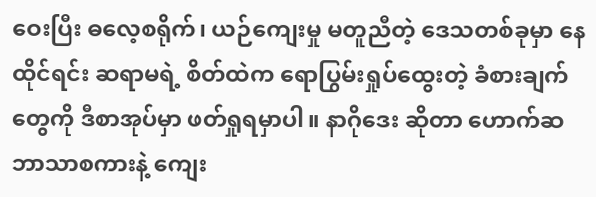ဝေးပြီး ဓလေ့စရိုက်၊ ယဉ်ကျေးမှု မတူညီတဲ့ ဒေသတစ်ခုမှာ နေထိုင်ရင်း ဆရာမရဲ့ စိတ်ထဲက ရောပြွမ်းရှုပ်ထွေးတဲ့ ခံစားချက်တွေကို ဒီစာအုပ်မှာ ဖတ်ရှုရမှာပါ။ နာဂိုဒေး ဆိုတာ ဟောက်ဆ ဘာသာစကားနဲ့ ကျေး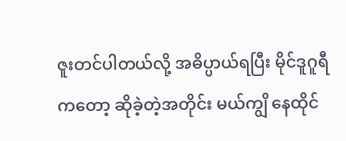ဇူးတင်ပါတယ်လို့ အဓိပ္ပာယ်ရပြီး မိုင်ဒူဂူရီ ကတော့ ဆိုခဲ့တဲ့အတိုင်း မယ်ကျွိ နေထိုင်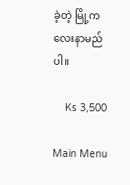ခဲ့တဲ့ မြို့ကလေးနာမည်ပါ။

    Ks 3,500

Main Menu